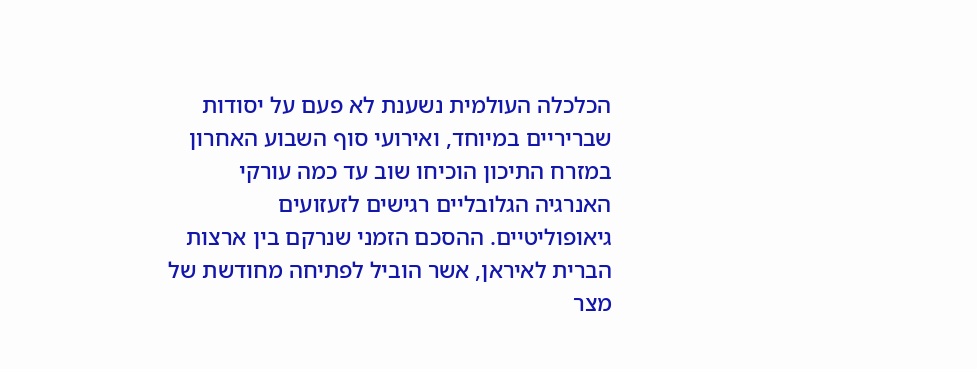הכלכלה העולמית נשענת לא פעם על יסודות שבריריים במיוחד, ואירועי סוף השבוע האחרון במזרח התיכון הוכיחו שוב עד כמה עורקי האנרגיה הגלובליים רגישים לזעזועים גיאופוליטיים. ההסכם הזמני שנרקם בין ארצות הברית לאיראן, אשר הוביל לפתיחה מחודשת של מצר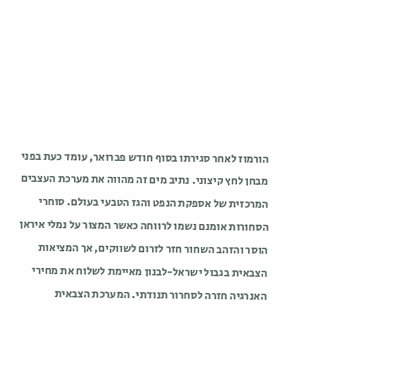הורמוז לאחר סגירתו בסוף חודש פברואר, עומד כעת בפני מבחן לחץ קיצוני. נתיב מים זה מהווה את מערכת העצבים המרכזית של אספקת הנפט והגז הטבעי בעולם. סוחרי הסחורות אומנם נשמו לרווחה כאשר המצור על נמלי איראן הוסר והזהב השחור חזר לזרום לשווקים, אך המציאות הצבאית בגבול ישראל-לבנון מאיימת לשלוח את מחירי האנרגיה חזרה לסחרור תנודתי. המערכת הצבאית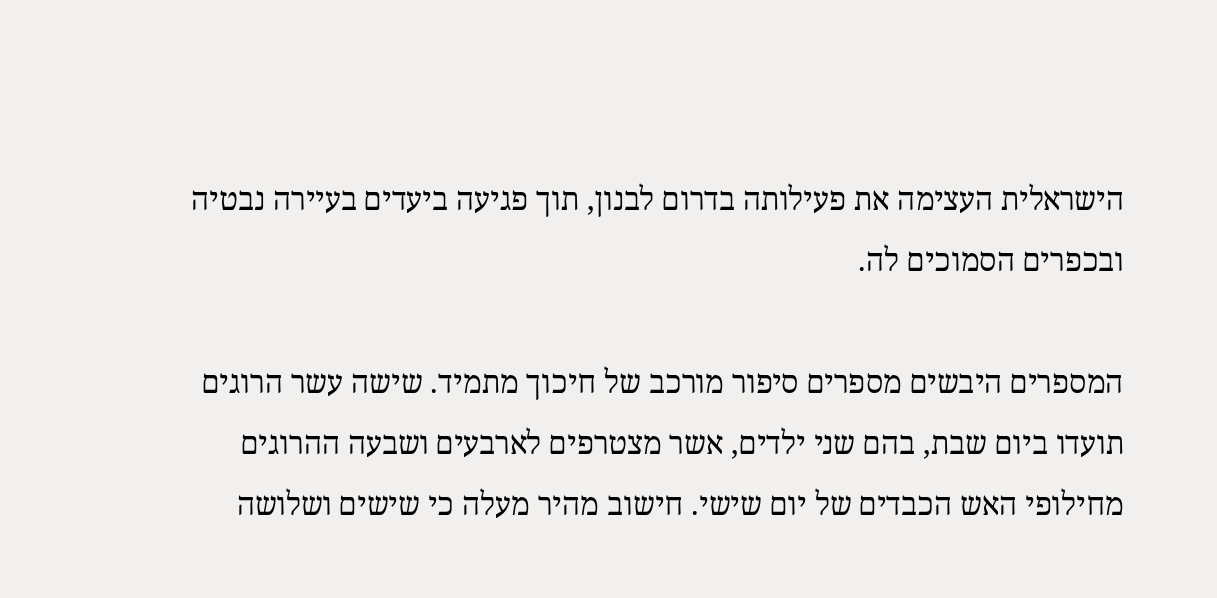הישראלית העצימה את פעילותה בדרום לבנון, תוך פגיעה ביעדים בעיירה נבטיה ובכפרים הסמוכים לה.

המספרים היבשים מספרים סיפור מורכב של חיכוך מתמיד. שישה עשר הרוגים תועדו ביום שבת, בהם שני ילדים, אשר מצטרפים לארבעים ושבעה ההרוגים מחילופי האש הכבדים של יום שישי. חישוב מהיר מעלה כי שישים ושלושה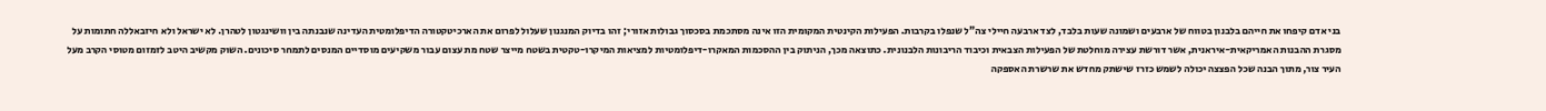בני אדם קיפחו את חייהם בלבנון בטווח של ארבעים ושמונה שעות בלבד, לצד ארבעה חיילי צה"ל שנפלו בקרבות. הפעילות הקינטית המקומית הזו אינה מסתכמת בסכסוך גבולות אזורי; זהו בדיוק המנגנון שעלול לפרום את הארכיטקטורה הדיפלומטית העדינה שנבנתה בין וושינגטון לטהרן. לא ישראל ולא חיזבאללה חתומות על מסגרת ההבנות האמריקאית-איראנית, אשר דורשת עצירה מוחלטת של הפעילות הצבאית וכיבוד הריבונות הלבנונית. כתוצאה מכך, הניתוק בין ההסכמות המאקרו-דיפלומטיות למציאות המיקרו-טקטית בשטח מייצר שטח מת עצום עבור משקיעים מוסדיים המנסים לתמחר סיכונים. השוק מקשיב היטב לזמזום מטוסי הקרב מעל העיר צור, מתוך הבנה שכל הפצצה יכולה לשמש כזרז שישתק מחדש את שרשרת האספקה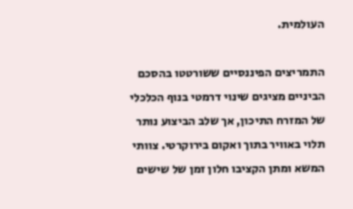העולמית.

התמריצים הפיננסיים ששורטטו בהסכם הביניים מציגים שינוי דרמטי בנוף הכלכלי של המזרח התיכון, אך שלב הביצוע נותר תלוי באוויר בתוך ואקום בירוקרטי. צוותי המשא ומתן הקציבו חלון זמן של שישים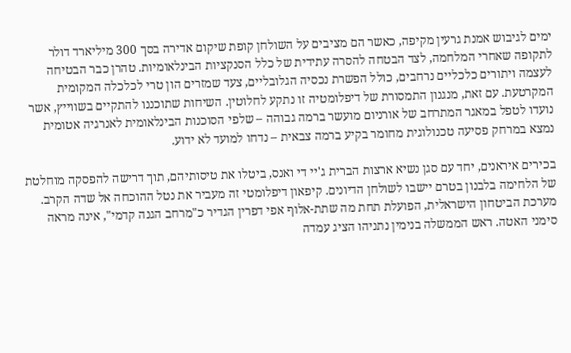ימים לגיבוש אמנת גרעין מקיפה, כאשר הם מציבים על השולחן קופת שיקום אדירה בסך 300 מיליארד דולר לתקופה שאחרי המלחמה, לצד הבטחה להסרה עתידית של כלל הסנקציות הבינלאומיות. טהרן כבר הבטיחה לעצמה ויתורים כלכליים נרחבים, כולל הפשרת נכסיה הגלובליים, צעד שמזרים הון טרי לכלכלה המקומית המקרטעת. עם זאת, מנגנון התמסורת של דיפלומטיה זו נתקע לחלוטין. השיחות שתוכננו להתקיים בשווייץ, אשר נועדו לטפל במאגר המתרחב של אורניום מועשר ברמה גבוהה – שלפי הסוכנות הבינלאומית לאנרגיה אטומית נמצא במרחק פסיעה טכנולוגית מחומר בקיע ברמה צבאית – נדחו למועד לא ידוע.

בכירים איראנים, יחד עם סגן נשיא ארצות הברית ג'יי די ואנס, ביטלו את טיסותיהם, תוך דרישה להפסקה מוחלטת של הלחימה בלבנון בטרם יישבו לשולחן הדיונים. קיפאון דיפלומטי זה מעביר את נטל ההוכחה אל שדה הקרב. מערכת הביטחון הישראלית, הפועלת תחת מה שתת-אלוף אפי דפרין הגדיר כ"מרחב הגנה קדמי", אינה מראה סימני האטה. ראש הממשלה בנימין נתניהו הציג עמדה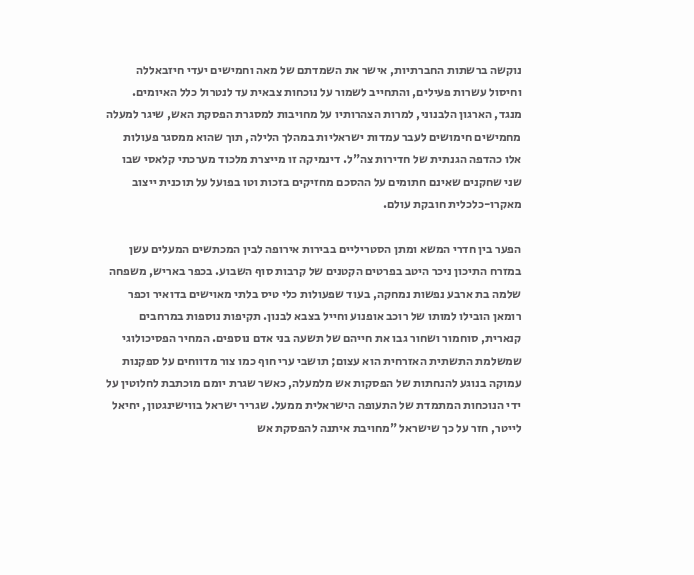נוקשה ברשתות החברתיות, אישר את השמדתם של מאה וחמישים יעדי חיזבאללה וחיסול עשרות פעילים, והתחייב לשמור על נוכחות צבאית עד לנטרול כלל האיומים. מנגד, הארגון הלבנוני, למרות הצהרותיו על מחויבות למסגרת הפסקת האש, שיגר למעלה מחמישים חימושים לעבר עמדות ישראליות במהלך הלילה, תוך שהוא ממסגר פעולות אלו כהדפה הגנתית של חדירות צה"ל. דינמיקה זו מייצרת מלכוד מערכתי קלאסי שבו שני שחקנים שאינם חתומים על ההסכם מחזיקים בזכות וטו בפועל על תוכנית ייצוב מאקרו-כלכלית חובקת עולם.

הפער בין חדרי המשא ומתן הסטריליים בבירות אירופה לבין המכתשים המעלים עשן במזרח התיכון ניכר היטב בפרטים הקטנים של קרבות סוף השבוע. בכפר באריש, משפחה שלמה בת ארבע נפשות נמחקה, בעוד שפעולות כלי טיס בלתי מאוישים בדואיר וכפר רומאן הובילו למותו של רוכב אופנוע וחייל בצבא לבנון. תקיפות נוספות במרחבים קנארית, סוחמור ושחור גבו את חייהם של תשעה בני אדם נוספים. המחיר הפסיכולוגי שמשלמת התשתית האזרחית הוא עצום; תושבי ערי חוף כמו צור מדווחים על ספקנות עמוקה בנוגע להנחתות של הפסקות אש מלמעלה, כאשר שגרת יומם מוכתבת לחלוטין על ידי הנוכחות המתמדת של התעופה הישראלית ממעל. שגריר ישראל בווישינגטון, יחיאל לייטר, חזר על כך שישראל "מחויבת איתנה להפסקת אש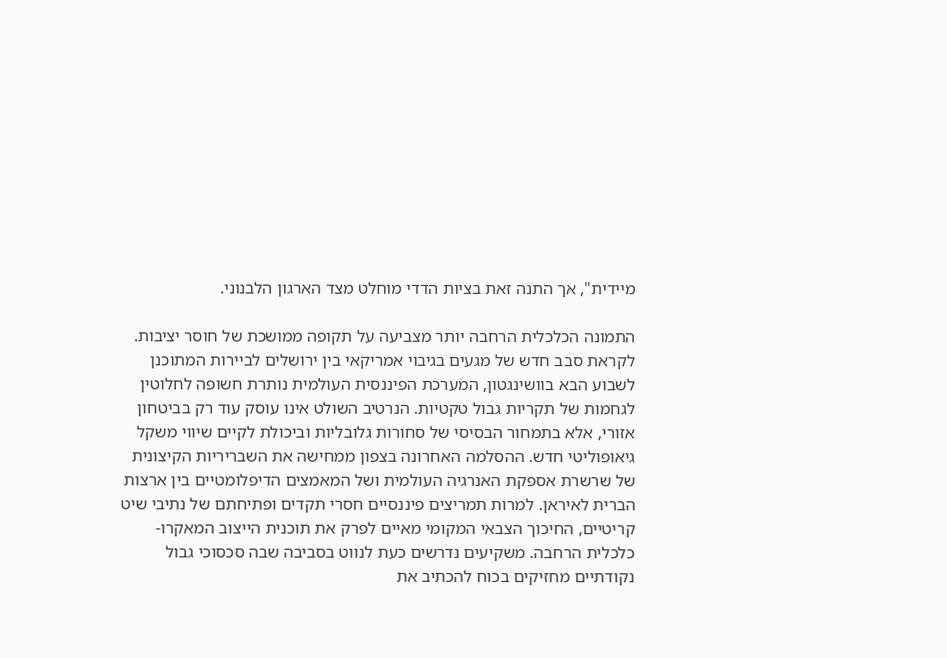מיידית", אך התנה זאת בציות הדדי מוחלט מצד הארגון הלבנוני.

התמונה הכלכלית הרחבה יותר מצביעה על תקופה ממושכת של חוסר יציבות. לקראת סבב חדש של מגעים בגיבוי אמריקאי בין ירושלים לביירות המתוכנן לשבוע הבא בוושינגטון, המערכת הפיננסית העולמית נותרת חשופה לחלוטין לגחמות של תקריות גבול טקטיות. הנרטיב השולט אינו עוסק עוד רק בביטחון אזורי, אלא בתמחור הבסיסי של סחורות גלובליות וביכולת לקיים שיווי משקל גיאופוליטי חדש. ההסלמה האחרונה בצפון ממחישה את השבריריות הקיצונית של שרשרת אספקת האנרגיה העולמית ושל המאמצים הדיפלומטיים בין ארצות הברית לאיראן. למרות תמריצים פיננסיים חסרי תקדים ופתיחתם של נתיבי שיט קריטיים, החיכוך הצבאי המקומי מאיים לפרק את תוכנית הייצוב המאקרו-כלכלית הרחבה. משקיעים נדרשים כעת לנווט בסביבה שבה סכסוכי גבול נקודתיים מחזיקים בכוח להכתיב את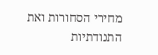מחירי הסחורות ואת התנודתיות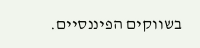בשווקים הפיננסיים.